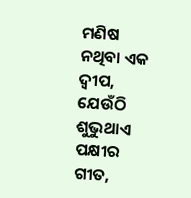ମଣିଷ ନଥିବା ଏକ ଦ୍ୱୀପ, ଯେଉଁଠି ଶୁଭୁଥାଏ ପକ୍ଷୀର ଗୀତ,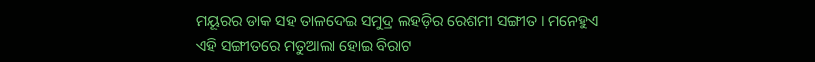ମୟୂରର ଡାକ ସହ ତାଳଦେଇ ସମୁଦ୍ର ଲହଡ଼ିର ରେଶମୀ ସଙ୍ଗୀତ । ମନେହୁଏ ଏହି ସଙ୍ଗୀତରେ ମତୁଆଲା ହୋଇ ବିରାଟ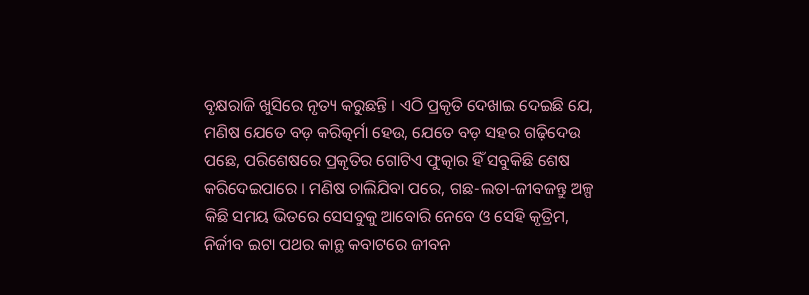ବୃକ୍ଷରାଜି ଖୁସିରେ ନୃତ୍ୟ କରୁଛନ୍ତି । ଏଠି ପ୍ରକୃତି ଦେଖାଇ ଦେଇଛି ଯେ, ମଣିଷ ଯେତେ ବଡ଼ କରିତ୍କର୍ମା ହେଉ, ଯେତେ ବଡ଼ ସହର ଗଢ଼ିଦେଉ ପଛେ, ପରିଶେଷରେ ପ୍ରକୃତିର ଗୋଟିଏ ଫୁତ୍କାର ହିଁ ସବୁକିଛି ଶେଷ କରିଦେଇପାରେ । ମଣିଷ ଚାଲିଯିବା ପରେ, ଗଛ-ଲତା-ଜୀବଜନ୍ତୁ ଅଳ୍ପ କିଛି ସମୟ ଭିତରେ ସେସବୁକୁ ଆବୋରି ନେବେ ଓ ସେହି କୃତ୍ରିମ, ନିର୍ଜୀବ ଇଟା ପଥର କାନ୍ଥ କବାଟରେ ଜୀବନ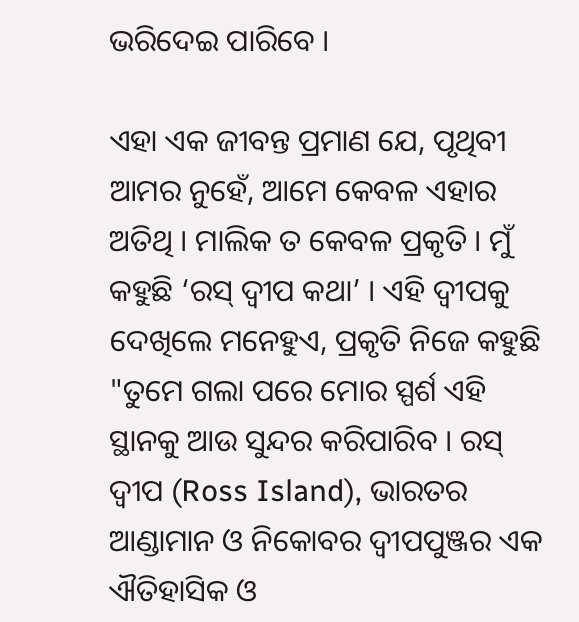ଭରିଦେଇ ପାରିବେ ।

ଏହା ଏକ ଜୀବନ୍ତ ପ୍ରମାଣ ଯେ, ପୃଥିବୀ ଆମର ନୁହେଁ, ଆମେ କେବଳ ଏହାର ଅତିଥି । ମାଲିକ ତ କେବଳ ପ୍ରକୃତି । ମୁଁ କହୁଛି ‘ରସ୍ ଦ୍ୱୀପ କଥା’ । ଏହି ଦ୍ୱୀପକୁ ଦେଖିଲେ ମନେହୁଏ, ପ୍ରକୃତି ନିଜେ କହୁଛି "ତୁମେ ଗଲା ପରେ ମୋର ସ୍ପର୍ଶ ଏହି ସ୍ଥାନକୁ ଆଉ ସୁନ୍ଦର କରିପାରିବ । ରସ୍ ଦ୍ୱୀପ (Ross Island), ଭାରତର ଆଣ୍ଡାମାନ ଓ ନିକୋବର ଦ୍ୱୀପପୁଞ୍ଜର ଏକ ଐତିହାସିକ ଓ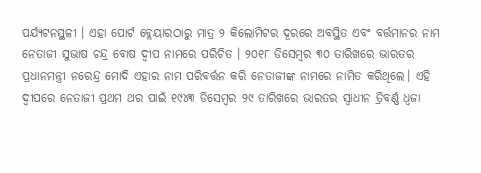ପର୍ଯ୍ୟଟନସ୍ଥଳୀ । ଏହା ପୋର୍ଟ ବ୍ଲେୟାରଠାରୁ ମାତ୍ର ୨ କିଲୋମିଟର ଦୂରରେ ଅବସ୍ଥିତ ଏବଂ ବର୍ତ୍ତମାନର ନାମ ନେତାଜୀ ସୁଭାଷ ଚନ୍ଦ୍ର ବୋଷ ଦ୍ୱୀପ ନାମରେ ପରିଚିତ । ୨୦୧୮ ଡିସେମ୍ବର ୩୦ ତାରିଖରେ ଭାରତର ପ୍ରଧାନମନ୍ତ୍ରୀ ନରେନ୍ଦ୍ର ମୋଦି ଏହାର ନାମ ପରିବର୍ତ୍ତନ କରି ନେତାଜୀଙ୍କ ନାମରେ ନାମିତ କରିଥିଲେ। ଏହି ଦ୍ୱୀପରେ ନେତାଜୀ ପ୍ରଥମ ଥର ପାଇଁ ୧୯୪୩ ଡିସେମ୍ବର ୨୯ ତାରିଖରେ ଭାରତର ସ୍ୱାଧୀନ ତ୍ରିବର୍ଣ୍ଣ ଧ୍ୱଜା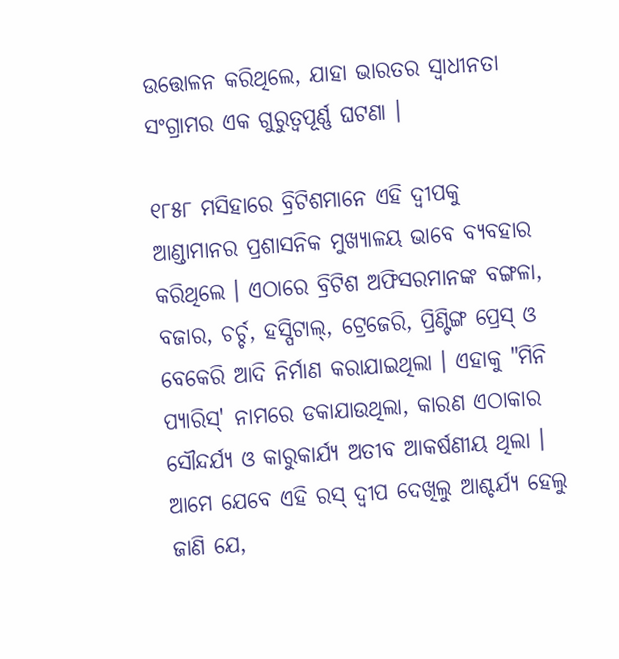ଉତ୍ତୋଳନ କରିଥିଲେ, ଯାହା ଭାରତର ସ୍ୱାଧୀନତା ସଂଗ୍ରାମର ଏକ ଗୁରୁତ୍ୱପୂର୍ଣ୍ଣ ଘଟଣା ।

୧୮୫୮ ମସିହାରେ ବ୍ରିଟିଶମାନେ ଏହି ଦ୍ୱୀପକୁ ଆଣ୍ଡାମାନର ପ୍ରଶାସନିକ ମୁଖ୍ୟାଳୟ ଭାବେ ବ୍ୟବହାର କରିଥିଲେ । ଏଠାରେ ବ୍ରିଟିଶ ଅଫିସରମାନଙ୍କ ବଙ୍ଗଳା, ବଜାର, ଚର୍ଚ୍ଚ, ହସ୍ପିଟାଲ୍, ଟ୍ରେଜେରି, ପ୍ରିଣ୍ଟିଙ୍ଗ ପ୍ରେସ୍ ଓ ବେକେରି ଆଦି ନିର୍ମାଣ କରାଯାଇଥିଲା । ଏହାକୁ "ମିନି ପ୍ୟାରିସ୍' ନାମରେ ଡକାଯାଉଥିଲା, କାରଣ ଏଠାକାର ସୌନ୍ଦର୍ଯ୍ୟ ଓ କାରୁକାର୍ଯ୍ୟ ଅତୀବ ଆକର୍ଷଣୀୟ ଥିଲା । ଆମେ ଯେବେ ଏହି ରସ୍ ଦ୍ୱୀପ ଦେଖିଲୁ ଆଶ୍ଚର୍ଯ୍ୟ ହେଲୁ ଜାଣି ଯେ,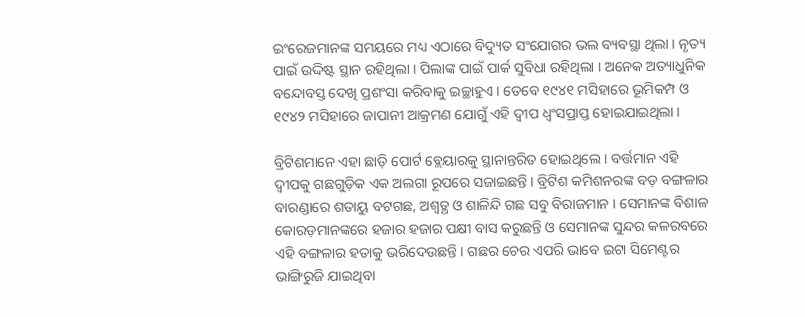ଇଂରେଜମାନଙ୍କ ସମୟରେ ମଧ୍ୟ ଏଠାରେ ବିଦ୍ୟୁତ ସଂଯୋଗର ଭଲ ବ୍ୟବସ୍ଥା ଥିଲା । ନୃତ୍ୟ ପାଇଁ ଉଦ୍ଦିଷ୍ଟ ସ୍ଥାନ ରହିଥିଲା । ପିଲାଙ୍କ ପାଇଁ ପାର୍କ ସୁବିଧା ରହିଥିଲା । ଅନେକ ଅତ୍ୟାଧୁନିକ ବନ୍ଦୋବସ୍ତ ଦେଖି ପ୍ରଶଂସା କରିବାକୁ ଇଚ୍ଛାହୁଏ । ତେବେ ୧୯୪୧ ମସିହାରେ ଭୂମିକମ୍ପ ଓ ୧୯୪୨ ମସିହାରେ ଜାପାନୀ ଆକ୍ରମଣ ଯୋଗୁଁ ଏହି ଦ୍ୱୀପ ଧ୍ୱଂସପ୍ରାପ୍ତ ହୋଇଯାଇଥିଲା ।

ବ୍ରିଟିଶମାନେ ଏହା ଛାଡ଼ି ପୋର୍ଟ ବ୍ଲେୟାରକୁ ସ୍ଥାନାନ୍ତରିତ ହୋଇଥିଲେ । ବର୍ତ୍ତମାନ ଏହି ଦ୍ୱୀପକୁ ଗଛଗୁଡ଼ିକ ଏକ ଅଲଗା ରୂପରେ ସଜାଇଛନ୍ତି । ବ୍ରିଟିଶ କମିଶନରଙ୍କ ବଡ଼ ବଙ୍ଗଳାର ବାରଣ୍ଡାରେ ଶତାୟୁ ବଟଗଛ, ଅଶ୍ୱତ୍ଥ ଓ ଶାଳିନ୍ଦି ଗଛ ସବୁ ବିରାଜମାନ । ସେମାନଙ୍କ ବିଶାଳ କୋରଡ଼ମାନଙ୍କରେ ହଜାର ହଜାର ପକ୍ଷୀ ବାସ କରୁଛନ୍ତି ଓ ସେମାନଙ୍କ ସୁନ୍ଦର କଳରବରେ ଏହି ବଙ୍ଗଳାର ହତାକୁ ଭରିଦେଉଛନ୍ତି । ଗଛର ଚେର ଏପରି ଭାବେ ଇଟା ସିମେଣ୍ଟର ଭାଙ୍ଗିରୁଜି ଯାଇଥିବା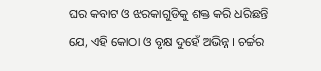ଘର କବାଟ ଓ ଝରକାଗୁଡିକୁ ଶକ୍ତ କରି ଧରିଛନ୍ତି ଯେ, ଏହି କୋଠା ଓ ବୃକ୍ଷ ଦୁହେଁ ଅଭିନ୍ନ । ଚର୍ଚ୍ଚର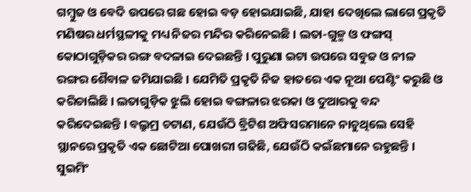ଗମ୍ବୁଜ ଓ ବେଦି ଉପରେ ଗଛ ହୋଇ ବଡ଼ ହୋଇଯାଇଛି, ଯାହା ଦେଖିଲେ ଲାଗେ ପ୍ରକୃତି ମଣିଷର ଧର୍ମସ୍ଥଳୀକୁ ମଧ୍ୟ ନିଜର ମନ୍ଦିର କରିନେଇଛି । ଲତା-ଗୁଳ୍ମ ଓ ଫଙ୍ଗସ୍ କୋଠାଗୁଡ଼ିକର ରଙ୍ଗ ବଦଳାଇ ଦେଇଛନ୍ତି । ପୁରୁଣା ଇଟା ଉପରେ ସବୁଜ ଓ ନୀଳ ରଙ୍ଗର ଶୈବାଳ ଜମିଯାଇଛି । ଯେମିତି ପ୍ରକୃତି ନିଜ ହାତରେ ଏକ ନୂଆ ପେଣ୍ଟିଂ କରୁଛି ଓ କରିଚାଲିଛି । ଲତାଗୁଡ଼ିକ ଝୁଲି ହୋଇ ବଙ୍ଗଳାର ଝରକା ଓ ଦୁଆରକୁ ବନ୍ଦ କରିଦେଇଛନ୍ତି । ବଲ୍ରୁମ୍ର ଚଟାଣ, ଯେଉଁଠି ବ୍ରିଟିଶ ଅଫିସରମାନେ ନାଚୁଥିଲେ ସେହି ସ୍ଥାନରେ ପ୍ରକୃତି ଏକ ଛୋଟିଆ ପୋଖରୀ ଗଢିଛି, ଯେଉଁଠି କଇଁଛମାନେ ରହୁଛନ୍ତି । ସୁଇମିଂ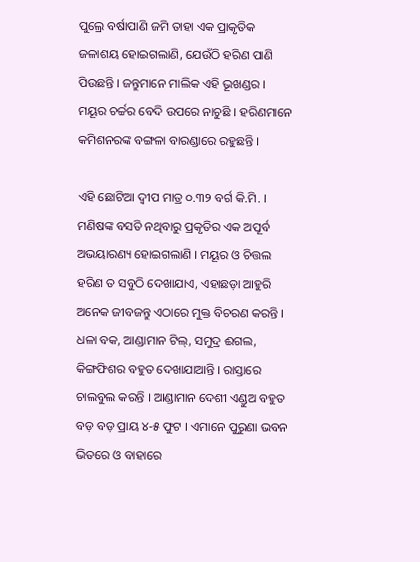ପୁଲ୍ରେ ବର୍ଷାପାଣି ଜମି ତାହା ଏକ ପ୍ରାକୃତିକ ଜଳାଶୟ ହୋଇଗଲାଣି, ଯେଉଁଠି ହରିଣ ପାଣି ପିଉଛନ୍ତି । ଜନ୍ତୁମାନେ ମାଲିକ ଏହି ଭୂଖଣ୍ଡର । ମୟୂର ଚର୍ଚ୍ଚର ବେଦି ଉପରେ ନାଚୁଛି । ହରିଣମାନେ କମିଶନରଙ୍କ ବଙ୍ଗଳା ବାରଣ୍ଡାରେ ରହୁଛନ୍ତି ।

ଏହି ଛୋଟିଆ ଦ୍ୱୀପ ମାତ୍ର ୦.୩୨ ବର୍ଗ କି.ମି. । ମଣିଷଙ୍କ ବସତି ନଥିବାରୁ ପ୍ରକୃତିର ଏକ ଅପୂର୍ବ ଅଭୟାରଣ୍ୟ ହୋଇଗଲାଣି । ମୟୂର ଓ ଚିତ୍ତଲ ହରିଣ ତ ସବୁଠି ଦେଖାଯାଏ, ଏହାଛଡ଼ା ଆହୁରି ଅନେକ ଜୀବଜନ୍ତୁ ଏଠାରେ ମୁକ୍ତ ବିଚରଣ କରନ୍ତି । ଧଳା ବକ, ଆଣ୍ଡାମାନ ଟିଲ୍, ସମୁଦ୍ର ଈଗଲ, କିଙ୍ଗଫିଶର ବହୁତ ଦେଖାଯାଆନ୍ତି । ରାସ୍ତାରେ ଚାଲବୁଲ କରନ୍ତି । ଆଣ୍ଡାମାନ ଦେଶୀ ଏଣ୍ଡୁଅ ବହୁତ ବଡ଼ ବଡ଼ ପ୍ରାୟ ୪-୫ ଫୁଟ । ଏମାନେ ପୁରୁଣା ଭବନ ଭିତରେ ଓ ବାହାରେ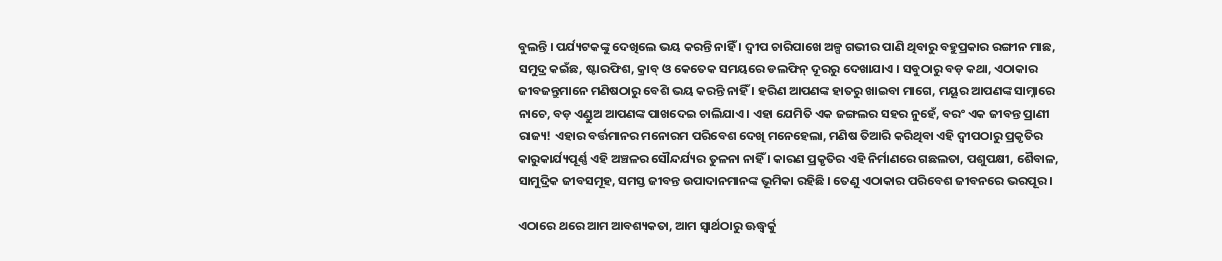ବୁଲନ୍ତି । ପର୍ଯ୍ୟଟକଙ୍କୁ ଦେଖିଲେ ଭୟ କରନ୍ତି ନାହିଁ । ଦ୍ୱୀପ ଚାରିପାଖେ ଅଳ୍ପ ଗଭୀର ପାଣି ଥିବାରୁ ବହୁପ୍ରକାର ରଙ୍ଗୀନ ମାଛ, ସମୁଦ୍ର କଇଁଛ, ଷ୍ଟାରଫିଶ, କ୍ରାବ୍ ଓ କେତେକ ସମୟରେ ଡଲଫିନ୍ ଦୂରରୁ ଦେଖାଯାଏ । ସବୁଠାରୁ ବଡ଼ କଥା, ଏଠାକାର ଜୀବଜନ୍ତୁମାନେ ମଣିଷଠାରୁ ବେଶି ଭୟ କରନ୍ତି ନାହିଁ । ହରିଣ ଆପଣଙ୍କ ହାତରୁ ଖାଇବା ମାଗେ, ମୟୂର ଆପଣଙ୍କ ସାମ୍ନାରେ ନାଚେ, ବଡ଼ ଏଣ୍ଡୁଅ ଆପଣଙ୍କ ପାଖଦେଇ ଚାଲିଯାଏ । ଏହା ଯେମିତି ଏକ ଜଙ୍ଗଲର ସହର ନୁହେଁ, ବରଂ ଏକ ଜୀବନ୍ତ ପ୍ରାଣୀ ରାଜ୍ୟ! ଏହାର ବର୍ତ୍ତମାନର ମନୋରମ ପରିବେଶ ଦେଖି ମନେହେଲା, ମଣିଷ ତିଆରି କରିଥିବା ଏହି ଦ୍ୱୀପଠାରୁ ପ୍ରକୃତିର କାରୁକାର୍ଯ୍ୟପୂର୍ଣ୍ଣ ଏହି ଅଞ୍ଚଳର ସୌନ୍ଦର୍ଯ୍ୟର ତୁଳନା ନାହିଁ । କାରଣ ପ୍ରକୃତିର ଏହି ନିର୍ମାଣରେ ଗଛଲତା, ପଶୁପକ୍ଷୀ, ଶୈବାଳ, ସାମୁଦ୍ରିକ ଜୀବସମୂହ, ସମସ୍ତ ଜୀବନ୍ତ ଉପାଦାନମାନଙ୍କ ଭୂମିକା ରହିଛି । ତେଣୁ ଏଠାକାର ପରିବେଶ ଜୀବନରେ ଭରପୂର ।

ଏଠାରେ ଥରେ ଆମ ଆବଶ୍ୟକତା, ଆମ ସ୍ୱାର୍ଥଠାରୁ ଊଦ୍ଧ୍ୱର୍କୁ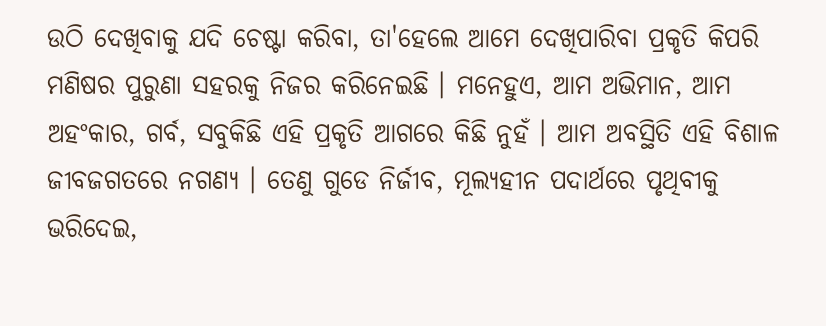ଉଠି ଦେଖିବାକୁ ଯଦି ଚେଷ୍ଟା କରିବା, ତା'ହେଲେ ଆମେ ଦେଖିପାରିବା ପ୍ରକୃତି କିପରି ମଣିଷର ପୁରୁଣା ସହରକୁ ନିଜର କରିନେଇଛି । ମନେହୁଏ, ଆମ ଅଭିମାନ, ଆମ ଅହଂକାର, ଗର୍ବ, ସବୁକିଛି ଏହି ପ୍ରକୃତି ଆଗରେ କିଛି ନୁହଁ । ଆମ ଅବସ୍ଥିତି ଏହି ବିଶାଳ ଜୀବଜଗତରେ ନଗଣ୍ୟ । ତେଣୁ ଗୁଡେ ନିର୍ଜୀବ, ମୂଲ୍ୟହୀନ ପଦାର୍ଥରେ ପୃଥିବୀକୁ ଭରିଦେଇ,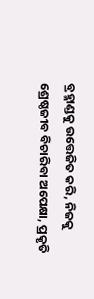ବ୍ରହ୍ମାଣ୍ଡକୁ ଉତ୍ତେଜିତ କରି, ନିଜକୁ ଶ୍ରେଷ୍ଠଜୀବ ବିଚାରିବା ଅପେକ୍ଷା, ପ୍ରକୃତି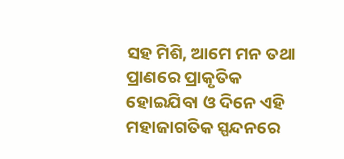ସହ ମିଶି, ଆମେ ମନ ତଥା ପ୍ରାଣରେ ପ୍ରାକୃତିକ ହୋଇଯିବା ଓ ଦିନେ ଏହି ମହାଜାଗତିକ ସ୍ପନ୍ଦନରେ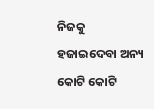ନିଜକୁ ହଜାଇଦେବା ଅନ୍ୟ କୋଟି କୋଟି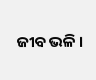ଜୀବ ଭଳି ।